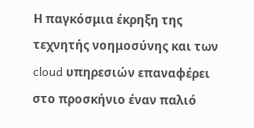Η παγκόσμια έκρηξη της τεχνητής νοημοσύνης και των cloud υπηρεσιών επαναφέρει στο προσκήνιο έναν παλιό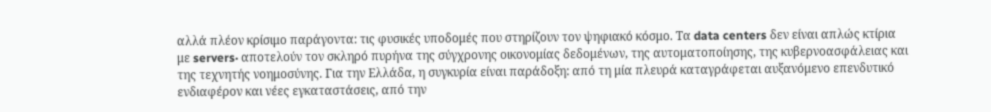αλλά πλέον κρίσιμο παράγοντα: τις φυσικές υποδομές που στηρίζουν τον ψηφιακό κόσμο. Τα data centers δεν είναι απλώς κτίρια με servers· αποτελούν τον σκληρό πυρήνα της σύγχρονης οικονομίας δεδομένων, της αυτοματοποίησης, της κυβερνοασφάλειας και της τεχνητής νοημοσύνης. Για την Ελλάδα, η συγκυρία είναι παράδοξη: από τη μία πλευρά καταγράφεται αυξανόμενο επενδυτικό ενδιαφέρον και νέες εγκαταστάσεις, από την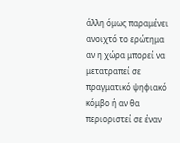άλλη όμως παραμένει ανοιχτό το ερώτημα αν η χώρα μπορεί να μετατραπεί σε πραγματικό ψηφιακό κόμβο ή αν θα περιοριστεί σε έναν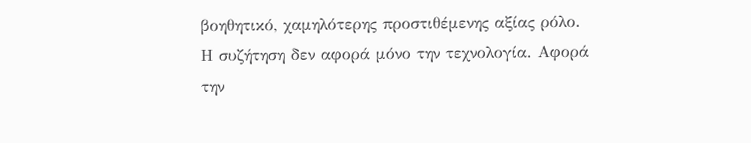βοηθητικό, χαμηλότερης προστιθέμενης αξίας ρόλο.
Η συζήτηση δεν αφορά μόνο την τεχνολογία. Αφορά την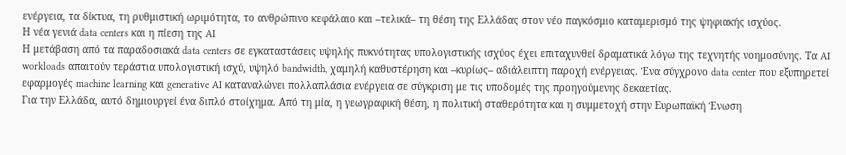ενέργεια, τα δίκτυα, τη ρυθμιστική ωριμότητα, το ανθρώπινο κεφάλαιο και –τελικά– τη θέση της Ελλάδας στον νέο παγκόσμιο καταμερισμό της ψηφιακής ισχύος.
Η νέα γενιά data centers και η πίεση της AI
Η μετάβαση από τα παραδοσιακά data centers σε εγκαταστάσεις υψηλής πυκνότητας υπολογιστικής ισχύος έχει επιταχυνθεί δραματικά λόγω της τεχνητής νοημοσύνης. Τα AI workloads απαιτούν τεράστια υπολογιστική ισχύ, υψηλό bandwidth, χαμηλή καθυστέρηση και –κυρίως– αδιάλειπτη παροχή ενέργειας. Ένα σύγχρονο data center που εξυπηρετεί εφαρμογές machine learning και generative AI καταναλώνει πολλαπλάσια ενέργεια σε σύγκριση με τις υποδομές της προηγούμενης δεκαετίας.
Για την Ελλάδα, αυτό δημιουργεί ένα διπλό στοίχημα. Από τη μία, η γεωγραφική θέση, η πολιτική σταθερότητα και η συμμετοχή στην Ευρωπαϊκή Ένωση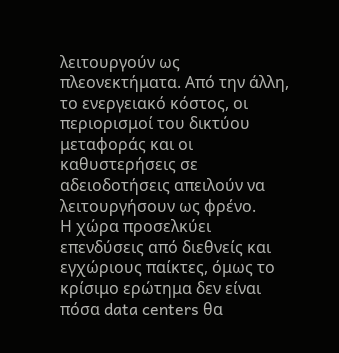λειτουργούν ως πλεονεκτήματα. Από την άλλη, το ενεργειακό κόστος, οι περιορισμοί του δικτύου μεταφοράς και οι καθυστερήσεις σε αδειοδοτήσεις απειλούν να λειτουργήσουν ως φρένο.
Η χώρα προσελκύει επενδύσεις από διεθνείς και εγχώριους παίκτες, όμως το κρίσιμο ερώτημα δεν είναι πόσα data centers θα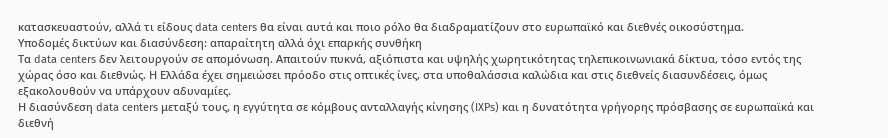κατασκευαστούν, αλλά τι είδους data centers θα είναι αυτά και ποιο ρόλο θα διαδραματίζουν στο ευρωπαϊκό και διεθνές οικοσύστημα.
Υποδομές δικτύων και διασύνδεση: απαραίτητη αλλά όχι επαρκής συνθήκη
Τα data centers δεν λειτουργούν σε απομόνωση. Απαιτούν πυκνά, αξιόπιστα και υψηλής χωρητικότητας τηλεπικοινωνιακά δίκτυα, τόσο εντός της χώρας όσο και διεθνώς. Η Ελλάδα έχει σημειώσει πρόοδο στις οπτικές ίνες, στα υποθαλάσσια καλώδια και στις διεθνείς διασυνδέσεις, όμως εξακολουθούν να υπάρχουν αδυναμίες.
Η διασύνδεση data centers μεταξύ τους, η εγγύτητα σε κόμβους ανταλλαγής κίνησης (IXPs) και η δυνατότητα γρήγορης πρόσβασης σε ευρωπαϊκά και διεθνή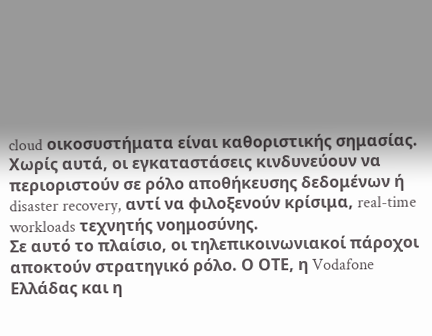cloud οικοσυστήματα είναι καθοριστικής σημασίας. Χωρίς αυτά, οι εγκαταστάσεις κινδυνεύουν να περιοριστούν σε ρόλο αποθήκευσης δεδομένων ή disaster recovery, αντί να φιλοξενούν κρίσιμα, real-time workloads τεχνητής νοημοσύνης.
Σε αυτό το πλαίσιο, οι τηλεπικοινωνιακοί πάροχοι αποκτούν στρατηγικό ρόλο. Ο ΟΤΕ, η Vodafone Ελλάδας και η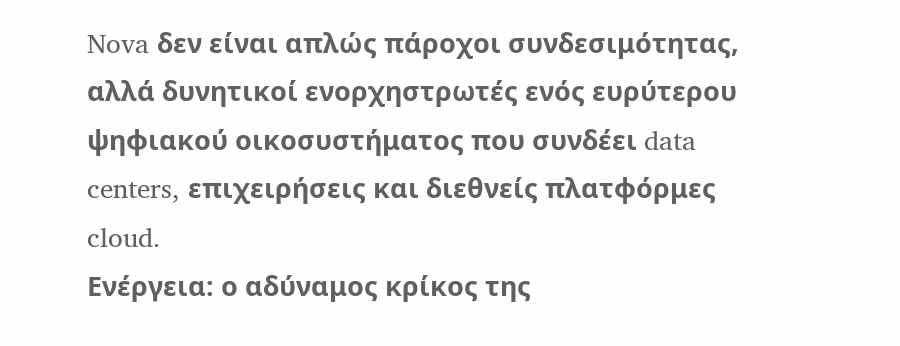Nova δεν είναι απλώς πάροχοι συνδεσιμότητας, αλλά δυνητικοί ενορχηστρωτές ενός ευρύτερου ψηφιακού οικοσυστήματος που συνδέει data centers, επιχειρήσεις και διεθνείς πλατφόρμες cloud.
Ενέργεια: ο αδύναμος κρίκος της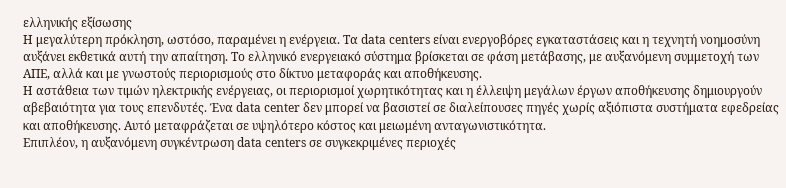ελληνικής εξίσωσης
Η μεγαλύτερη πρόκληση, ωστόσο, παραμένει η ενέργεια. Τα data centers είναι ενεργοβόρες εγκαταστάσεις και η τεχνητή νοημοσύνη αυξάνει εκθετικά αυτή την απαίτηση. Το ελληνικό ενεργειακό σύστημα βρίσκεται σε φάση μετάβασης, με αυξανόμενη συμμετοχή των ΑΠΕ, αλλά και με γνωστούς περιορισμούς στο δίκτυο μεταφοράς και αποθήκευσης.
Η αστάθεια των τιμών ηλεκτρικής ενέργειας, οι περιορισμοί χωρητικότητας και η έλλειψη μεγάλων έργων αποθήκευσης δημιουργούν αβεβαιότητα για τους επενδυτές. Ένα data center δεν μπορεί να βασιστεί σε διαλείπουσες πηγές χωρίς αξιόπιστα συστήματα εφεδρείας και αποθήκευσης. Αυτό μεταφράζεται σε υψηλότερο κόστος και μειωμένη ανταγωνιστικότητα.
Επιπλέον, η αυξανόμενη συγκέντρωση data centers σε συγκεκριμένες περιοχές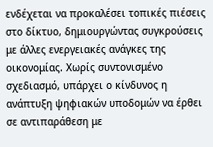ενδέχεται να προκαλέσει τοπικές πιέσεις στο δίκτυο, δημιουργώντας συγκρούσεις με άλλες ενεργειακές ανάγκες της οικονομίας. Χωρίς συντονισμένο σχεδιασμό, υπάρχει ο κίνδυνος η ανάπτυξη ψηφιακών υποδομών να έρθει σε αντιπαράθεση με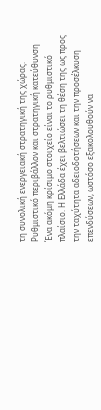τη συνολική ενεργειακή στρατηγική της χώρας.
Ρυθμιστικό περιβάλλον και στρατηγική κατεύθυνση
Ένα ακόμη κρίσιμο στοιχείο είναι το ρυθμιστικό πλαίσιο. Η Ελλάδα έχει βελτιώσει τη θέση της ως προς την ταχύτητα αδειοδοτήσεων και την προσέλκυση επενδύσεων, ωστόσο εξακολουθούν να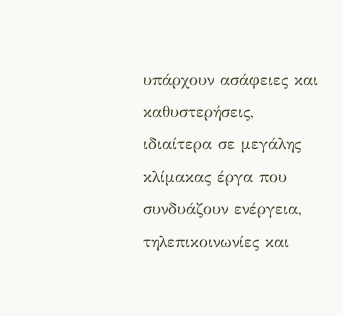υπάρχουν ασάφειες και καθυστερήσεις, ιδιαίτερα σε μεγάλης κλίμακας έργα που συνδυάζουν ενέργεια, τηλεπικοινωνίες και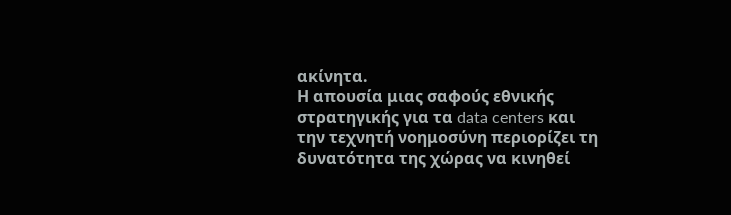ακίνητα.
Η απουσία μιας σαφούς εθνικής στρατηγικής για τα data centers και την τεχνητή νοημοσύνη περιορίζει τη δυνατότητα της χώρας να κινηθεί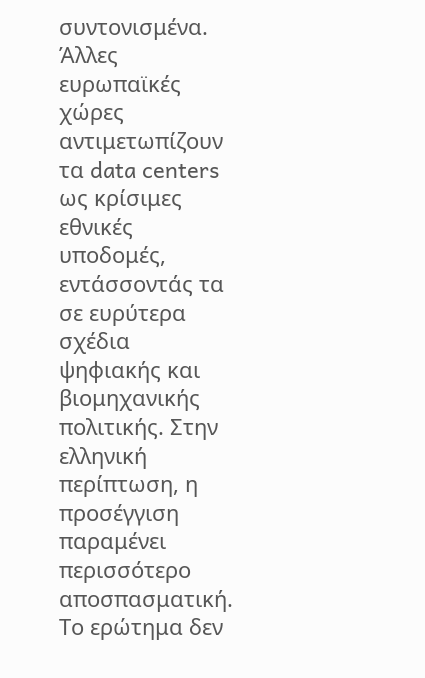συντονισμένα. Άλλες ευρωπαϊκές χώρες αντιμετωπίζουν τα data centers ως κρίσιμες εθνικές υποδομές, εντάσσοντάς τα σε ευρύτερα σχέδια ψηφιακής και βιομηχανικής πολιτικής. Στην ελληνική περίπτωση, η προσέγγιση παραμένει περισσότερο αποσπασματική.
Το ερώτημα δεν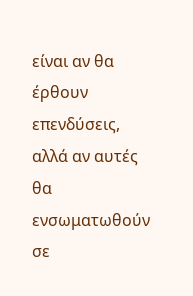είναι αν θα έρθουν επενδύσεις, αλλά αν αυτές θα ενσωματωθούν σε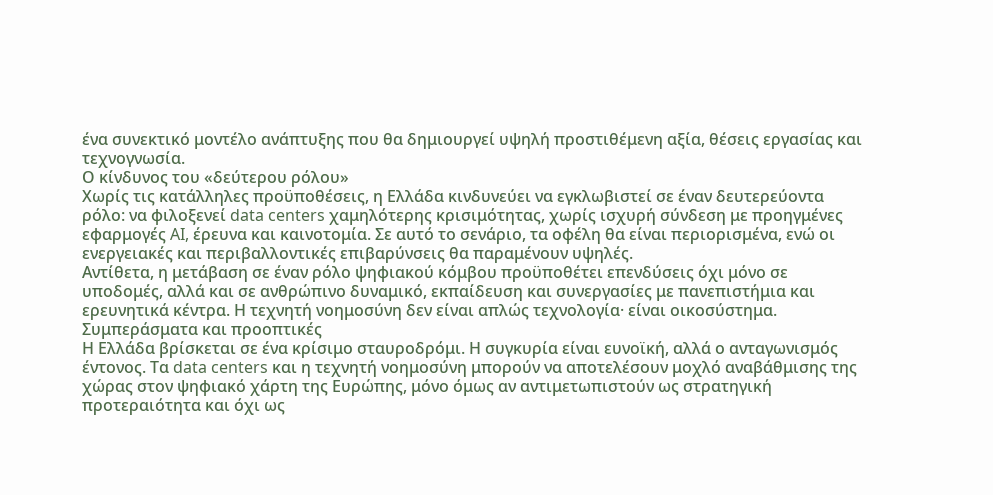ένα συνεκτικό μοντέλο ανάπτυξης που θα δημιουργεί υψηλή προστιθέμενη αξία, θέσεις εργασίας και τεχνογνωσία.
Ο κίνδυνος του «δεύτερου ρόλου»
Χωρίς τις κατάλληλες προϋποθέσεις, η Ελλάδα κινδυνεύει να εγκλωβιστεί σε έναν δευτερεύοντα ρόλο: να φιλοξενεί data centers χαμηλότερης κρισιμότητας, χωρίς ισχυρή σύνδεση με προηγμένες εφαρμογές AI, έρευνα και καινοτομία. Σε αυτό το σενάριο, τα οφέλη θα είναι περιορισμένα, ενώ οι ενεργειακές και περιβαλλοντικές επιβαρύνσεις θα παραμένουν υψηλές.
Αντίθετα, η μετάβαση σε έναν ρόλο ψηφιακού κόμβου προϋποθέτει επενδύσεις όχι μόνο σε υποδομές, αλλά και σε ανθρώπινο δυναμικό, εκπαίδευση και συνεργασίες με πανεπιστήμια και ερευνητικά κέντρα. Η τεχνητή νοημοσύνη δεν είναι απλώς τεχνολογία· είναι οικοσύστημα.
Συμπεράσματα και προοπτικές
Η Ελλάδα βρίσκεται σε ένα κρίσιμο σταυροδρόμι. Η συγκυρία είναι ευνοϊκή, αλλά ο ανταγωνισμός έντονος. Τα data centers και η τεχνητή νοημοσύνη μπορούν να αποτελέσουν μοχλό αναβάθμισης της χώρας στον ψηφιακό χάρτη της Ευρώπης, μόνο όμως αν αντιμετωπιστούν ως στρατηγική προτεραιότητα και όχι ως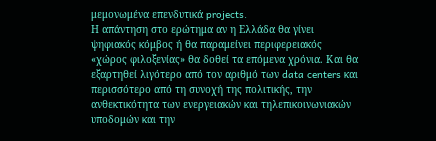μεμονωμένα επενδυτικά projects.
Η απάντηση στο ερώτημα αν η Ελλάδα θα γίνει ψηφιακός κόμβος ή θα παραμείνει περιφερειακός «χώρος φιλοξενίας» θα δοθεί τα επόμενα χρόνια. Και θα εξαρτηθεί λιγότερο από τον αριθμό των data centers και περισσότερο από τη συνοχή της πολιτικής, την ανθεκτικότητα των ενεργειακών και τηλεπικοινωνιακών υποδομών και την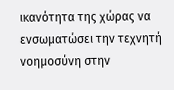ικανότητα της χώρας να ενσωματώσει την τεχνητή νοημοσύνη στην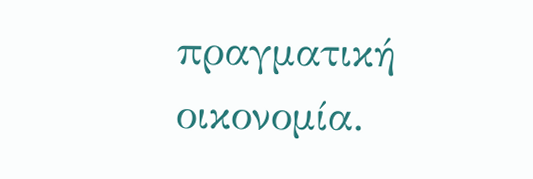πραγματική οικονομία.